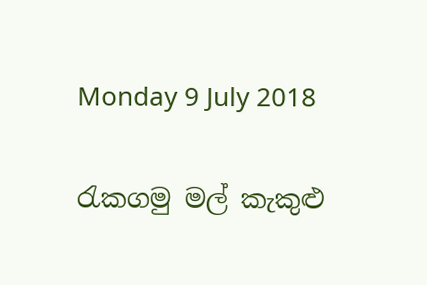Monday 9 July 2018

රැකගමු මල් කැකුළු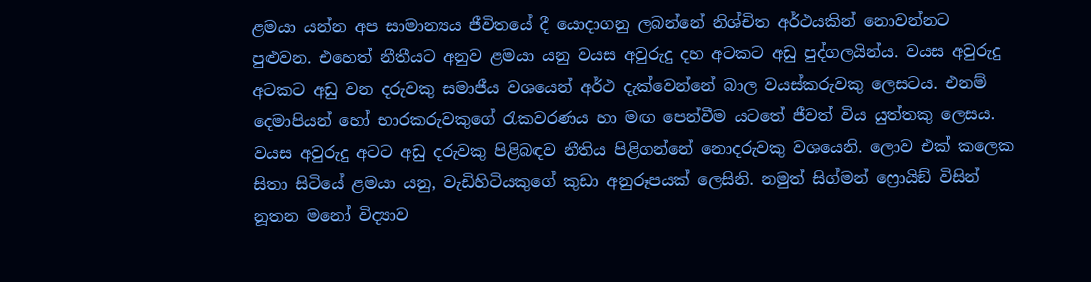ළමයා යන්න අප සාමාන්‍යය ජීවිතයේ දී යොදාගනු ලබන්නේ නිශ්චිත අර්ථයකින් නොවන්නට පුළුවන. එහෙත් නීතීයට අනුව ළමයා යනු වයස අවුරුදු දහ අටකට අඩු පුද්ගලයින්ය. වයස අවුරුදු අටකට අඩු වන දරුවකු සමාජීය වශයෙන් අර්ථ දැක්වෙන්නේ බාල වයස්කරුවකු ලෙසටය. එනම් දෙමාපියන් හෝ භාරකරුවකුගේ රැකවරණය හා මඟ පෙන්වීම යටතේ ජීවත් විය යුත්තකු ලෙසය. වයස අවුරුදු අටට අඩු දරුවකු පිළිබඳව නීතිය පිළිගන්නේ නොදරුවකු වශයෙනි. ලොව එක් කලෙක සිතා සිටියේ ළමයා යනු, වැඩිහිටියකුගේ කුඩා අනුරූපයක් ලෙසිනි. නමුත් සිග්මන් ෆ්‍රොයිඞ් විසින් නූතන මනෝ විද්‍යාව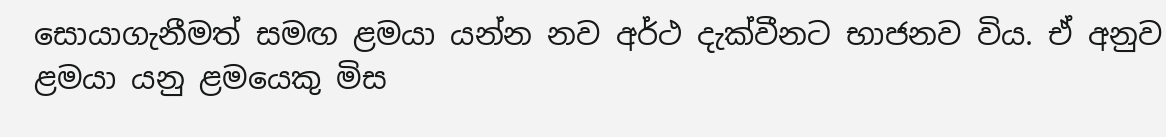සොයාගැනීමත් සමඟ ළමයා යන්න නව අර්ථ දැක්වීනට භාජනව විය. ඒ අනුව ළමයා යනු ළමයෙකු මිස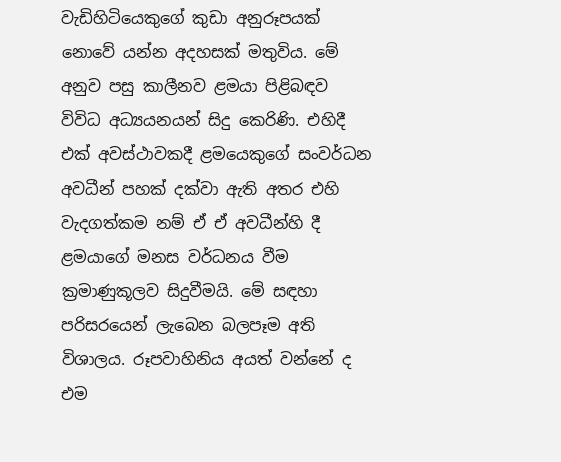වැඩිහිටියෙකුගේ කුඩා අනුරූපයක් නොවේ යන්න අදහසක් මතුවිය. මේ අනුව පසු කාලීනව ළමයා පිළිබඳව විවිධ අධ්‍යයනයන් සිදු කෙරිණි. එහිදී එක් අවස්ථාවකදී ළමයෙකුගේ සංවර්ධන අවධීන් පහක් දක්වා ඇති අතර එහි වැදගත්කම නම් ඒ ඒ අවධීන්හි දී ළමයාගේ මනස වර්ධනය වීම ක්‍රමාණුකූලව සිදුවීමයි. මේ සඳහා පරිසරයෙන් ලැබෙන බලපෑම අති විශාලය. රූපවාහිනිය අයත් වන්නේ ද එම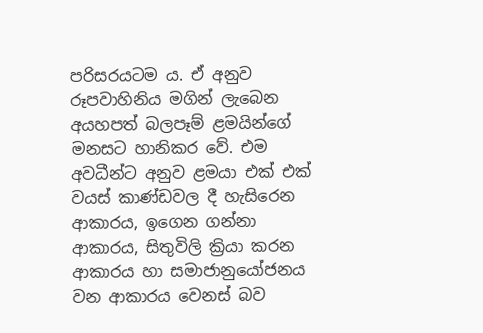පරිසරයටම ය. ඒ අනුව රූපවාහිනිය මගින් ලැබෙන අයහපත් බලපෑම් ළමයින්ගේ මනසට හානිකර වේ. එම අවධීන්ට අනුව ළමයා එක් එක් වයස් කාණ්ඩවල දී හැසිරෙන ආකාරය, ඉගෙන ගන්නා ආකාරය, සිතුවිලි ක්‍රියා කරන ආකාරය හා සමාජානුයෝජනය වන ආකාරය වෙනස් බව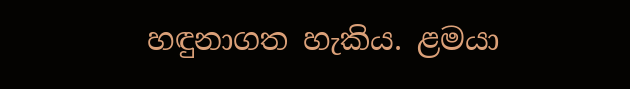හඳුනාගත හැකිය. ළමයා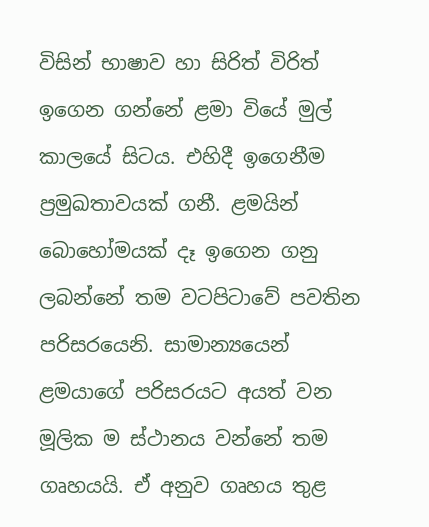විසින් භාෂාව හා සිරිත් විරිත් ඉගෙන ගන්නේ ළමා වියේ මුල් කාලයේ සිටය. එහිදී ඉගෙනීම ප්‍රමුඛතාවයක් ගනී. ළමයින් බොහෝමයක් දෑ ඉගෙන ගනු ලබන්නේ තම වටපිටාවේ පවතින පරිසරයෙනි. සාමාන්‍යයෙන් ළමයාගේ පරිසරයට අයත් වන මූලික ම ස්ථානය වන්නේ තම ගෘහයයි. ඒ අනුව ගෘහය තුළ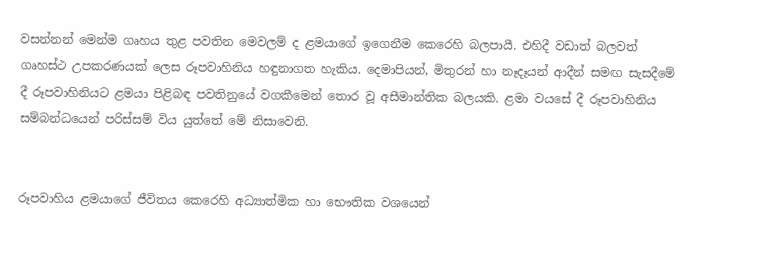වසන්නන් මෙන්ම ගෘහය තුළ පවතින මෙවලම් ද ළමයාගේ ඉගෙනීම කෙරෙහි බලපායී. එහිදී වඩාත් බලවත් ගෘහස්ථ උපකරණයක් ලෙස රූපවාහිනිය හඳුනාගත හැකිය. දෙමාපියන්, මිතුරන් හා නෑදෑයන් ආදීන් සමඟ සැසදීමේ දී රූපවාහිනියට ළමයා පිළිබඳ පවතිනුයේ වගකීමෙන් තොර වූ අසීමාන්තික බලයකි. ළමා වයසේ දී රූපවාහිනිය සම්බන්ධයෙන් පරිස්සම් විය යුත්තේ මේ නිසාවෙනි.


රූපවාහිය ළමයාගේ ජීවිතය කෙරෙහි අධ්‍යාත්මික හා භෞතික වශයෙන්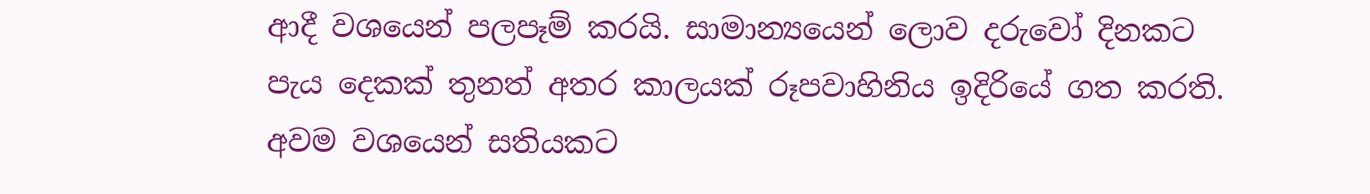ආදී වශයෙන් පලපෑම් කරයි. සාමාන්‍යයෙන් ලොව දරුවෝ දිනකට පැය දෙකක් තුනත් අතර කාලයක් රූපවාහිනිය ඉදිරියේ ගත කරති. අවම වශයෙන් සතියකට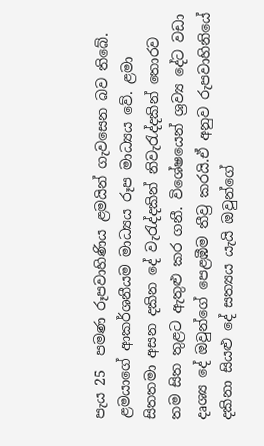පැය 25  පමණ රූපවාහිණිය ළමයින් ගැවසෙන බව තිබේ. ළමයාගේ ආකර්ශනීයම මාධ්‍යය රූප මාධ්‍යය වේ. ළමා සිතතමා අසන දකින දේ වැරැද්දකින් නිවැරැද්දකින් තොරව තම සිත තුළට ඇතුළු කර ගනී. විශේෂයෙන් ශ්‍රව්‍ය දේට වඩා දෘශ්‍ය දේ ඔවුන්ගේ පෙළඹීම තීව්‍ර කරයි.ඒ අනුව රුපවාහිනියේ දකිනා සියළු දේ සත්‍යය යැයි ඔවුන්ගේ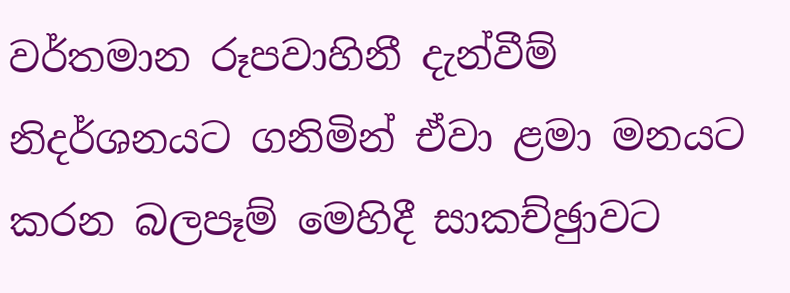වර්තමාන රූපවාහිනී දැන්වීම් නිදර්ශනයට ගනිමින් ඒවා ළමා මනයට කරන බලපෑම් මෙහිදී සාකච්ඡුාවට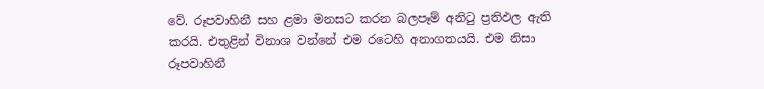වේ. රූපවාහිනී සහ ළමා මනසට කරන බලපෑම් අනිටු ප්‍රතිඵල ඇති කරයි. එතුළින් විනාශ වන්නේ එම රටෙහි අනාගතයයි. එම නිසා රූපවාහිනී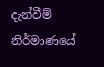දැන්වීම් නිර්මාණයේ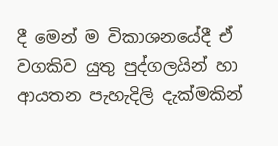දී මෙන් ම විකාශනයේදී ඒ වගකිව යුතු පුද්ගලයින් හා ආයතන පැහැදිලි දැක්මකින්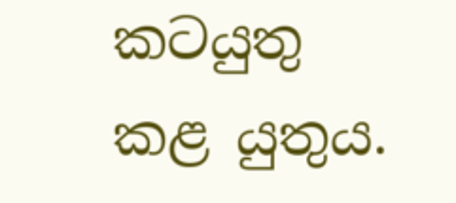කටයුතු කළ යුතුය.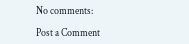No comments:

Post a Comment